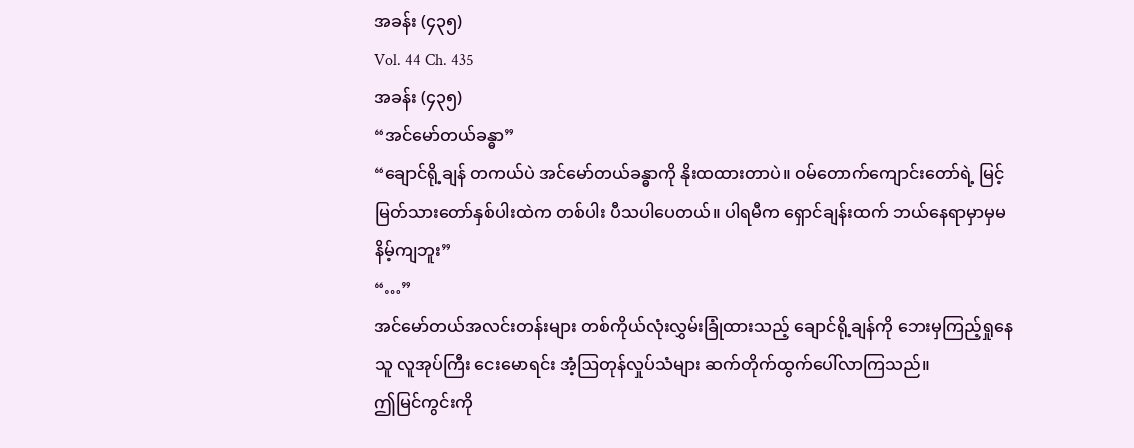အခန်း (၄၃၅)
Vol. 44 Ch. 435
အခန်း (၄၃၅)
“အင်မော်တယ်ခန္ဓာ”
“ချောင်ရို့ချန် တကယ်ပဲ အင်မော်တယ်ခန္ဓာကို နိုးထထားတာပဲ။ ဝမ်တောက်ကျောင်းတော်ရဲ့ မြင့်မြတ်သားတော်နှစ်ပါးထဲက တစ်ပါး ပီသပါပေတယ်။ ပါရမီက ရှောင်ချန်းထက် ဘယ်နေရာမှာမှမနိမ့်ကျဘူး”
“…”
အင်မော်တယ်အလင်းတန်းများ တစ်ကိုယ်လုံးလွှမ်းခြုံထားသည့် ချောင်ရို့ချန်ကို ဘေးမှကြည့်ရှုနေသူ လူအုပ်ကြီး ငေးမောရင်း အံ့ဩတုန်လှုပ်သံများ ဆက်တိုက်ထွက်ပေါ်လာကြသည်။
ဤမြင်ကွင်းကို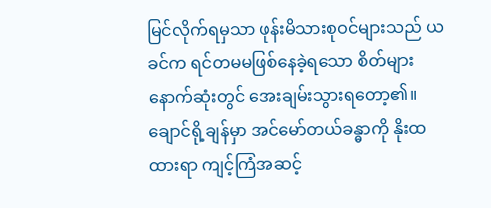မြင်လိုက်ရမှသာ ဖုန်းမိသားစုဝင်များသည် ယခင်က ရင်တမမဖြစ်နေခဲ့ရသော စိတ်များ နောက်ဆုံးတွင် အေးချမ်းသွားရတော့၏။
ချောင်ရို့ချန်မှာ အင်မော်တယ်ခန္ဓာကို နိုးထထားရာ ကျင့်ကြံအဆင့်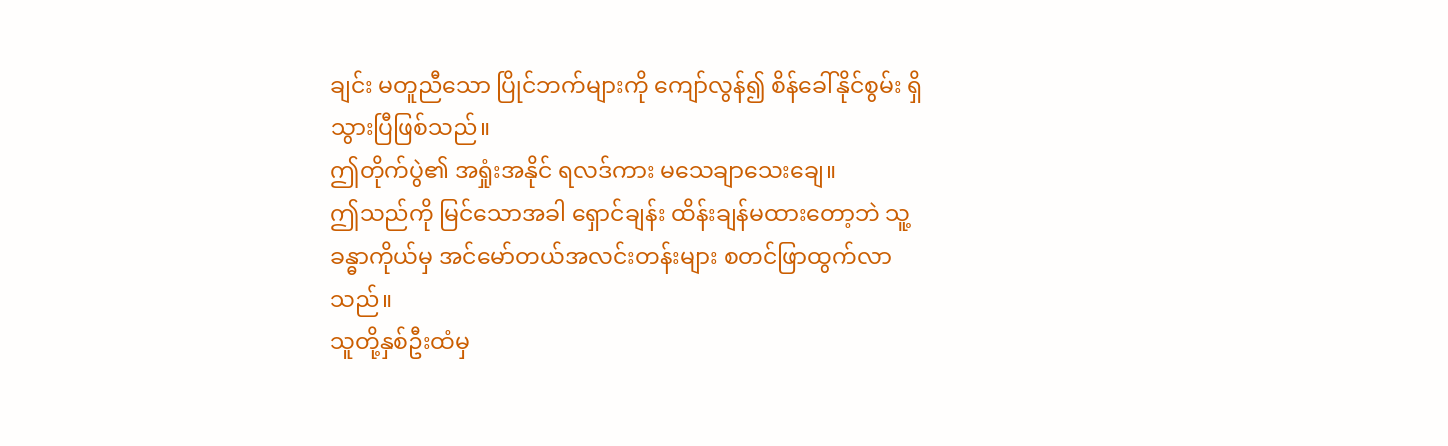ချင်း မတူညီသော ပြိုင်ဘက်များကို ကျော်လွန်၍ စိန်ခေါ်နိုင်စွမ်း ရှိသွားပြီဖြစ်သည်။
ဤတိုက်ပွဲ၏ အရှုံးအနိုင် ရလဒ်ကား မသေချာသေးချေ။
ဤသည်ကို မြင်သောအခါ ရှောင်ချန်း ထိန်းချန်မထားတော့ဘဲ သူ့ခန္ဓာကိုယ်မှ အင်မော်တယ်အလင်းတန်းများ စတင်ဖြာထွက်လာသည်။
သူတို့နှစ်ဦးထံမှ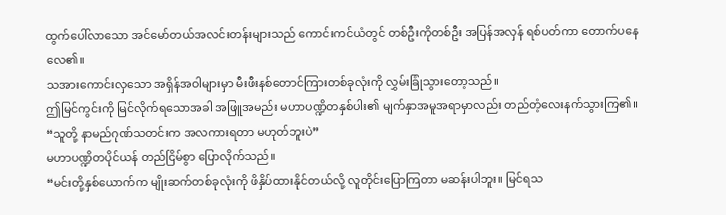ထွက်ပေါ်လာသော အင်မော်တယ်အလင်းတန်းများသည် ကောင်းကင်ယံတွင် တစ်ဦးကိုတစ်ဦး အပြန်အလှန် ရစ်ပတ်ကာ တောက်ပနေလေ၏။
သအားကောင်းလှသော အရှိန်အဝါများမှာ မီးဖီးနစ်တောင်ကြားတစ်ခုလုံးကို လွှမ်းခြုံသွားတော့သည်။
ဤမြင်ကွင်းကို မြင်လိုက်ရသောအခါ အဖြူအမည်း မဟာပဏ္ဍိတနှစ်ပါး၏ မျက်နှာအမူအရာမှာလည်း တည်တံ့လေးနက်သွားကြ၏။
“သူတို့ နာမည်ဂုဏ်သတင်းက အလကားရတာ မဟုတ်ဘူးပဲ”
မဟာပဏ္ဍိတပိုင်ယန် တည်ငြိမ်စွာ ပြောလိုက်သည်။
“မင်းတို့နှစ်ယောက်က မျိုးဆက်တစ်ခုလုံးကို ဖိနှိပ်ထားနိုင်တယ်လို့ လူတိုင်းပြောကြတာ မဆန်းပါဘူး။ မြင်ရသ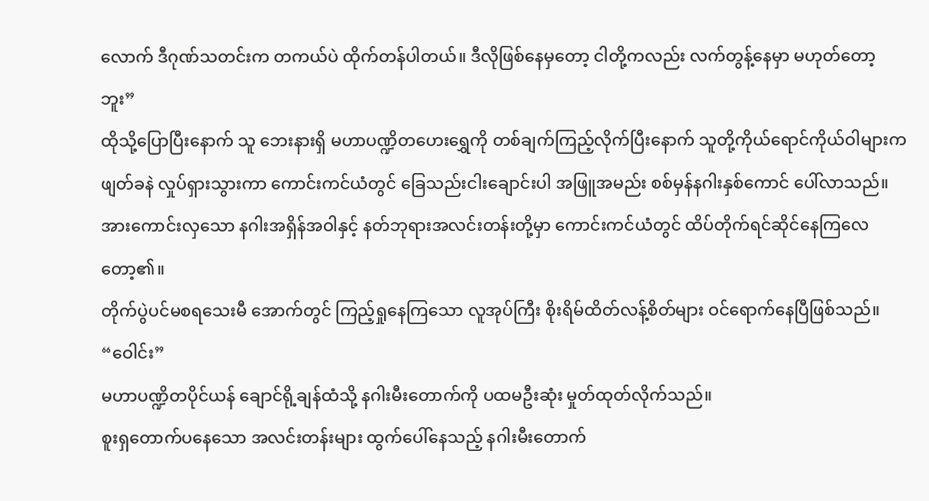လောက် ဒီဂုဏ်သတင်းက တကယ်ပဲ ထိုက်တန်ပါတယ်။ ဒီလိုဖြစ်နေမှတော့ ငါတို့ကလည်း လက်တွန့်နေမှာ မဟုတ်တော့ဘူး”
ထိုသို့ပြောပြီးနောက် သူ ဘေးနားရှိ မဟာပဏ္ဍိတဟေးရွှေကို တစ်ချက်ကြည့်လိုက်ပြီးနောက် သူတို့ကိုယ်ရောင်ကိုယ်ဝါများက ဖျတ်ခနဲ လှုပ်ရှားသွားကာ ကောင်းကင်ယံတွင် ခြေသည်းငါးချောင်းပါ အဖြူအမည်း စစ်မှန်နဂါးနှစ်ကောင် ပေါ်လာသည်။
အားကောင်းလှသော နဂါးအရှိန်အဝါနှင့် နတ်ဘုရားအလင်းတန်းတို့မှာ ကောင်းကင်ယံတွင် ထိပ်တိုက်ရင်ဆိုင်နေကြလေတော့၏။
တိုက်ပွဲပင်မစရသေးမီ အောက်တွင် ကြည့်ရှုနေကြသော လူအုပ်ကြီး စိုးရိမ်ထိတ်လန့်စိတ်များ ဝင်ရောက်နေပြီဖြစ်သည်။
“ဝေါင်း”
မဟာပဏ္ဍိတပိုင်ယန် ချောင်ရို့ချန်ထံသို့ နဂါးမီးတောက်ကို ပထမဦးဆုံး မှုတ်ထုတ်လိုက်သည်။
စူးရှတောက်ပနေသော အလင်းတန်းများ ထွက်ပေါ်နေသည့် နဂါးမီးတောက်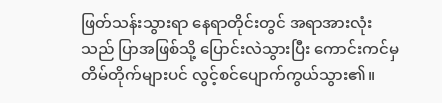ဖြတ်သန်းသွားရာ နေရာတိုင်းတွင် အရာအားလုံးသည် ပြာအဖြစ်သို့ ပြောင်းလဲသွားပြီး ကောင်းကင်မှ တိမ်တိုက်များပင် လွင့်စင်ပျောက်ကွယ်သွား၏။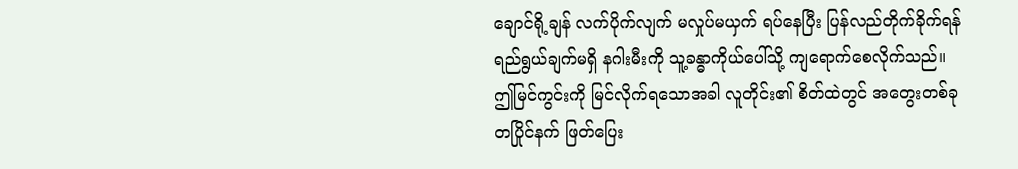ချောင်ရို့ချန် လက်ပိုက်လျက် မလှုပ်မယှက် ရပ်နေပြီး ပြန်လည်တိုက်ခိုက်ရန် ရည်ရွယ်ချက်မရှိ နဂါးမီးကို သူ့ခန္ဓာကိုယ်ပေါ်သို့ ကျရောက်စေလိုက်သည်။
ဤမြင်ကွင်းကို မြင်လိုက်ရသောအခါ လူတိုင်း၏ စိတ်ထဲတွင် အတွေးတစ်ခု တပြိုင်နက် ဖြတ်ပြေး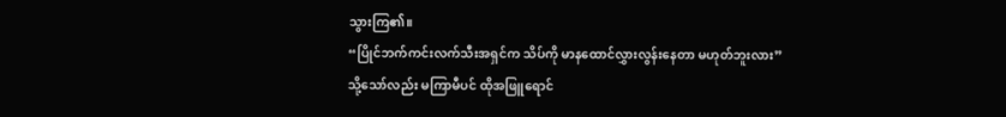သွားကြ၏။
“ပြိုင်ဘက်ကင်းလက်သီးအရှင်က သိပ်ကို မာနထောင်လွှားလွန်းနေတာ မဟုတ်ဘူးလား”
သို့သော်လည်း မကြာမီပင် ထိုအဖြူရောင်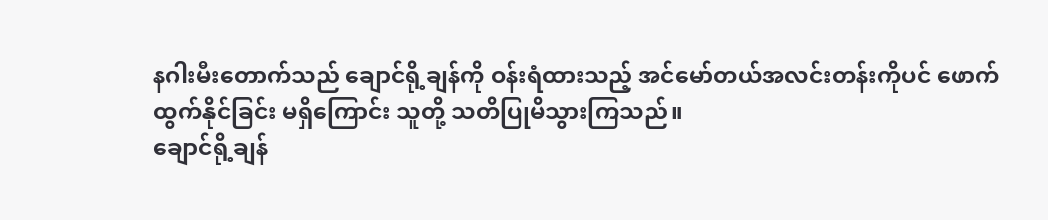နဂါးမီးတောက်သည် ချောင်ရို့ချန်ကို ဝန်းရံထားသည့် အင်မော်တယ်အလင်းတန်းကိုပင် ဖောက်ထွက်နိုင်ခြင်း မရှိကြောင်း သူတို့ သတိပြုမိသွားကြသည်။
ချောင်ရို့ချန်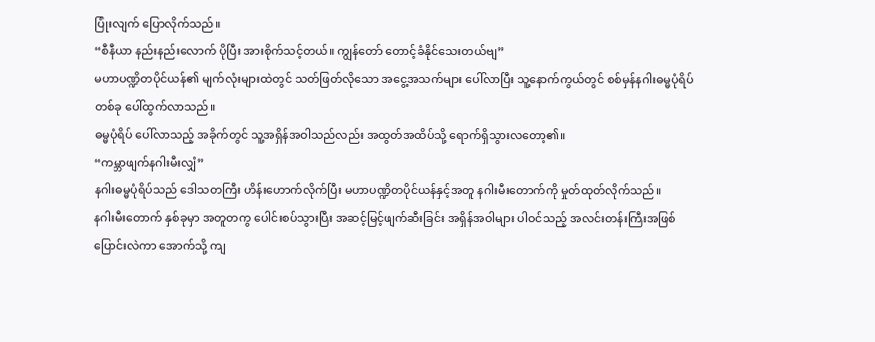ပြုံးလျက် ပြောလိုက်သည်။
“စီနီယာ နည်းနည်းလောက် ပိုပြီး အားစိုက်သင့်တယ်။ ကျွန်တော် တောင့်ခံနိုင်သေးတယ်ဗျ”
မဟာပဏ္ဍိတပိုင်ယန်၏ မျက်လုံးများထဲတွင် သတ်ဖြတ်လိုသော အငွေ့အသက်များ ပေါ်လာပြီး သူ့နောက်ကွယ်တွင် စစ်မှန်နဂါးဓမ္မပုံရိပ်တစ်ခု ပေါ်ထွက်လာသည်။
ဓမ္မပုံရိပ် ပေါ်လာသည့် အခိုက်တွင် သူ့အရှိန်အဝါသည်လည်း အထွတ်အထိပ်သို့ ရောက်ရှိသွားလတော့၏။
“ကမ္ဘာဖျက်နဂါးမီးလျှံ”
နဂါးဓမ္မပုံရိပ်သည် ဒေါသတကြီး ဟိန်းဟောက်လိုက်ပြီး မဟာပဏ္ဍိတပိုင်ယန်နှင့်အတူ နဂါးမီးတောက်ကို မှုတ်ထုတ်လိုက်သည်။
နဂါးမီးတောက် နှစ်ခုမှာ အတူတကွ ပေါင်းစပ်သွားပြီး အဆင့်မြင့်ဖျက်ဆီးခြင်း အရှိန်အဝါများ ပါဝင်သည့် အလင်းတန်းကြီးအဖြစ် ပြောင်းလဲကာ အောက်သို့ ကျ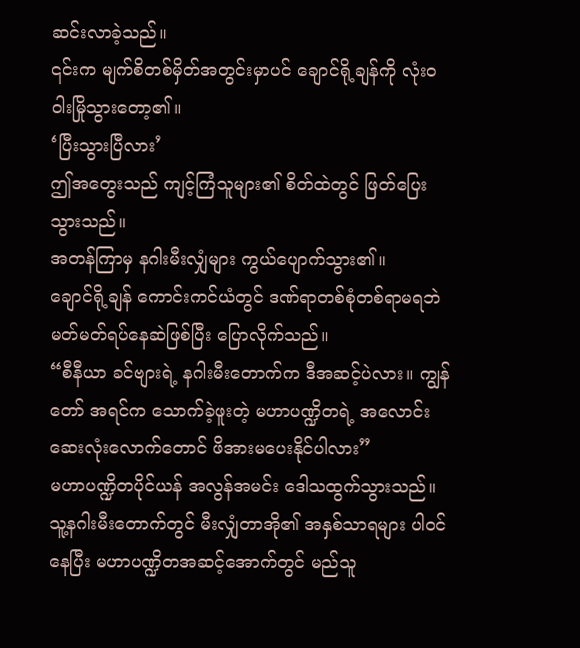ဆင်းလာခဲ့သည်။
၎င်းက မျက်စိတစ်မှိတ်အတွင်းမှာပင် ချောင်ရို့ချန်ကို လုံးဝ ဝါးမြိုသွားတော့၏။
‘ပြီးသွားပြီလား’
ဤအတွေးသည် ကျင့်ကြံသူများ၏ စိတ်ထဲတွင် ဖြတ်ပြေးသွားသည်။
အတန်ကြာမှ နဂါးမီးလျှံများ ကွယ်ပျောက်သွား၏။
ချောင်ရို့ချန် ကောင်းကင်ယံတွင် ဒဏ်ရာတစ်စုံတစ်ရာမရဘဲ မတ်မတ်ရပ်နေဆဲဖြစ်ပြီး ပြောလိုက်သည်။
“စီနီယာ ခင်ဗျားရဲ့ နဂါးမီးတောက်က ဒီအဆင့်ပဲလား။ ကျွန်တော် အရင်က သောက်ခဲ့ဖူးတဲ့ မဟာပဏ္ဍိတရဲ့ အလောင်းဆေးလုံးလောက်တောင် ဖိအားမပေးနိုင်ပါလား”
မဟာပဏ္ဍိတပိုင်ယန် အလွန်အမင်း ဒေါသထွက်သွားသည်။ သူ့နဂါးမီးတောက်တွင် မီးလျှံတာအို၏ အနှစ်သာရများ ပါဝင်နေပြီး မဟာပဏ္ဍိတအဆင့်အောက်တွင် မည်သူ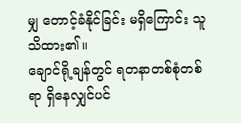မျှ တောင့်ခံနိုင်ခြင်း မရှိကြောင်း သူသိထား၏။
ချောင်ရို့ချန်တွင် ရတနာတစ်စုံတစ်ရာ ရှိနေလျှင်ပင်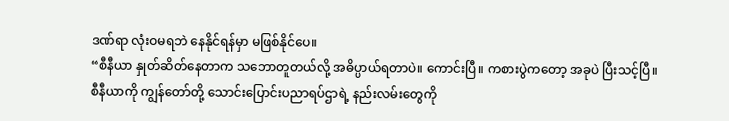ဒဏ်ရာ လုံးဝမရဘဲ နေနိုင်ရန်မှာ မဖြစ်နိုင်ပေ။
“စီနီယာ နှုတ်ဆိတ်နေတာက သဘောတူတယ်လို့ အဓိပ္ပာယ်ရတာပဲ။ ကောင်းပြီ။ ကစားပွဲကတော့ အခုပဲ ပြီးသင့်ပြီ။ စီနီယာကို ကျွန်တော်တို့ သောင်းပြောင်းပညာရပ်ဌာရဲ့ နည်းလမ်းတွေကို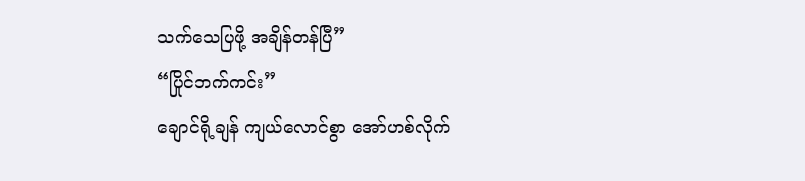သက်သေပြဖို့ အချိန်တန်ပြီ”
“ပြိုင်ဘက်ကင်း”
ချောင်ရို့ချန် ကျယ်လောင်စွာ အော်ဟစ်လိုက်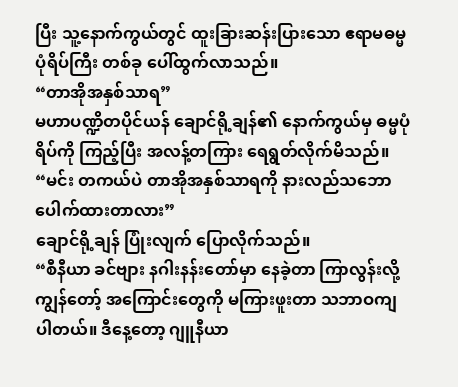ပြီး သူ့နောက်ကွယ်တွင် ထူးခြားဆန်းပြားသော ဧရာမဓမ္မပုံရိပ်ကြီး တစ်ခု ပေါ်ထွက်လာသည်။
“တာအိုအနှစ်သာရ”
မဟာပဏ္ဍိတပိုင်ယန် ချောင်ရို့ချန်၏ နောက်ကွယ်မှ ဓမ္မပုံရိပ်ကို ကြည့်ပြီး အလန့်တကြား ရေရွတ်လိုက်မိသည်။
“မင်း တကယ်ပဲ တာအိုအနှစ်သာရကို နားလည်သဘောပေါက်ထားတာလား”
ချောင်ရို့ချန် ပြုံးလျက် ပြောလိုက်သည်။
“စီနီယာ ခင်ဗျား နဂါးနန်းတော်မှာ နေခဲ့တာ ကြာလွန်းလို့ ကျွန်တော့် အကြောင်းတွေကို မကြားဖူးတာ သဘာဝကျပါတယ်။ ဒီနေ့တော့ ဂျူနီယာ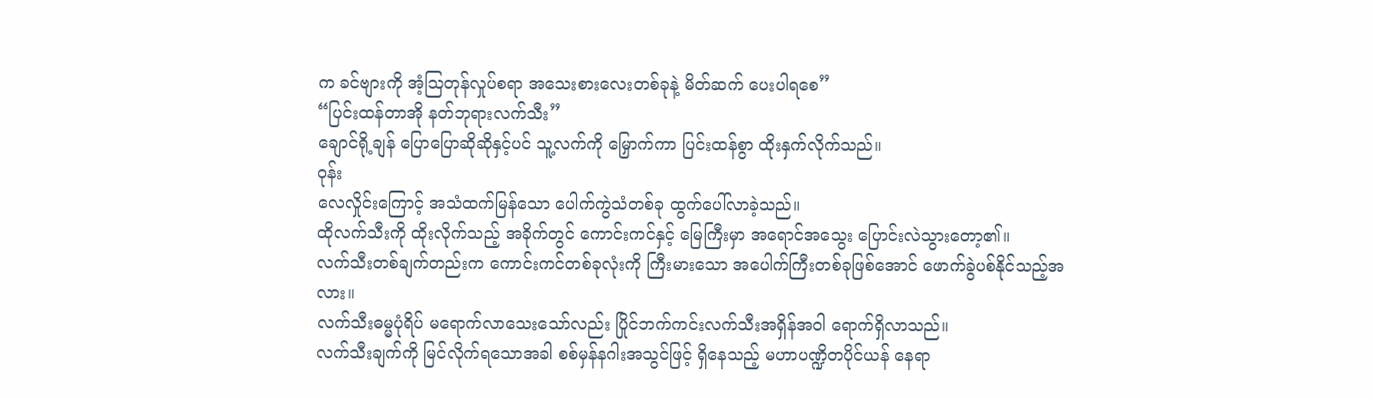က ခင်ဗျားကို အံ့ဩတုန်လှုပ်စရာ အသေးစားလေးတစ်ခုနဲ့ မိတ်ဆက် ပေးပါရစေ”
“ပြင်းထန်တာအို နတ်ဘုရားလက်သီး”
ချောင်ရို့ချန် ပြောပြောဆိုဆိုနှင့်ပင် သူ့လက်ကို မြှောက်ကာ ပြင်းထန်စွာ ထိုးနှက်လိုက်သည်။
ဝုန်း
လေလှိုင်းကြောင့် အသံထက်မြန်သော ပေါက်ကွဲသံတစ်ခု ထွက်ပေါ်လာခဲ့သည်။
ထိုလက်သီးကို ထိုးလိုက်သည့် အခိုက်တွင် ကောင်းကင်နှင့် မြေကြီးမှာ အရောင်အသွေး ပြောင်းလဲသွားတော့၏။
လက်သီးတစ်ချက်တည်းက ကောင်းကင်တစ်ခုလုံးကို ကြီးမားသော အပေါက်ကြီးတစ်ခုဖြစ်အောင် ဖောက်ခွဲပစ်နိုင်သည့်အလား။
လက်သီးဓမ္မပုံရိပ် မရောက်လာသေးသော်လည်း ပြိုင်ဘက်ကင်းလက်သီးအရှိန်အဝါ ရောက်ရှိလာသည်။
လက်သီးချက်ကို မြင်လိုက်ရသောအခါ စစ်မှန်နဂါးအသွင်ဖြင့် ရှိနေသည့် မဟာပဏ္ဍိတပိုင်ယန် နေရာ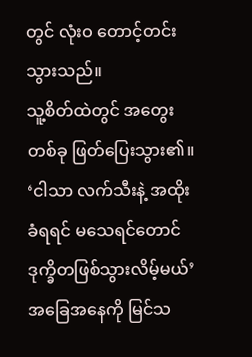တွင် လုံးဝ တောင့်တင်းသွားသည်။
သူ့စိတ်ထဲတွင် အတွေးတစ်ခု ဖြတ်ပြေးသွား၏။
‘ငါသာ လက်သီးနဲ့ အထိုးခံရရင် မသေရင်တောင် ဒုက္ခိတဖြစ်သွားလိမ့်မယ်’
အခြေအနေကို မြင်သ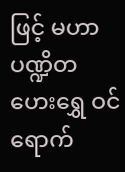ဖြင့် မဟာပဏ္ဍိတဟေးရွှေ ဝင်ရောက်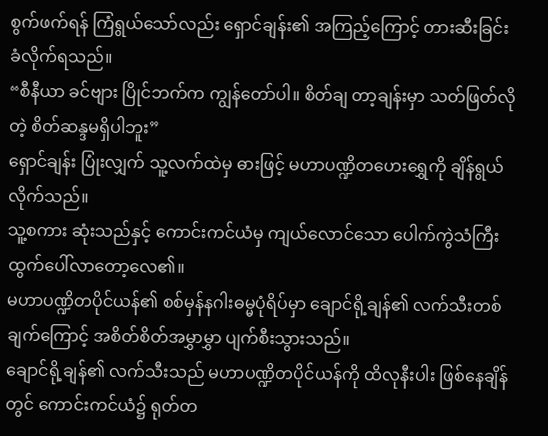စွက်ဖက်ရန် ကြံရွယ်သော်လည်း ရှောင်ချန်း၏ အကြည့်ကြောင့် တားဆီးခြင်း ခံလိုက်ရသည်။
“စီနီယာ ခင်ဗျား ပြိုင်ဘက်က ကျွန်တော်ပါ။ စိတ်ချ တာ့ချန်းမှာ သတ်ဖြတ်လိုတဲ့ စိတ်ဆန္ဒမရှိပါဘူး”
ရှောင်ချန်း ပြုံးလျှက် သူ့လက်ထဲမှ ဓားဖြင့် မဟာပဏ္ဍိတဟေးရွှေကို ချိန်ရွယ်လိုက်သည်။
သူ့စကား ဆုံးသည်နှင့် ကောင်းကင်ယံမှ ကျယ်လောင်သော ပေါက်ကွဲသံကြီး ထွက်ပေါ်လာတော့လေ၏။
မဟာပဏ္ဍိတပိုင်ယန်၏ စစ်မှန်နဂါးဓမ္မပုံရိပ်မှာ ချောင်ရို့ချန်၏ လက်သီးတစ်ချက်ကြောင့် အစိတ်စိတ်အမွှာမွှာ ပျက်စီးသွားသည်။
ချောင်ရို့ချန်၏ လက်သီးသည် မဟာပဏ္ဍိတပိုင်ယန်ကို ထိလုနီးပါး ဖြစ်နေချိန်တွင် ကောင်းကင်ယံ၌ ရုတ်တ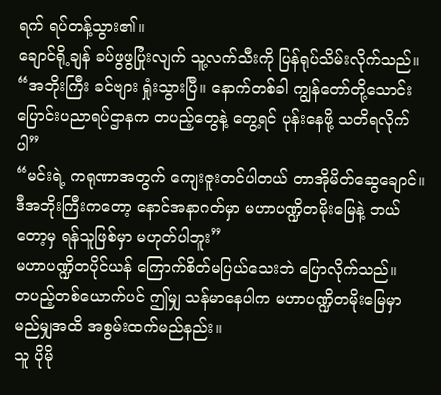ရက် ရပ်တန့်သွား၏။
ချောင်ရို့ချန် ခပ်ဖွဖွပြုံးလျက် သူ့လက်သီးကို ပြန်ရုပ်သိမ်းလိုက်သည်။
“အဘိုးကြီး ခင်ဗျား ရှုံးသွားပြီ။ နောက်တစ်ခါ ကျွန်တော်တို့သောင်းပြောင်းပညာရပ်ဌာနက တပည့်တွေနဲ့ တွေ့ရင် ပုန်းနေဖို့ သတိရလိုက်ပါ”
“မင်းရဲ့ ကရုဏာအတွက် ကျေးဇူးတင်ပါတယ် တာအိုမိတ်ဆွေချောင်။ ဒီအဘိုးကြီးကတော့ နောင်အနာဂတ်မှာ မဟာပဏ္ဍိတမိုးမြေနဲ့ ဘယ်တော့မှ ရန်သူဖြစ်မှာ မဟုတ်ပါဘူး”
မဟာပဏ္ဍိတပိုင်ယန် ကြောက်စိတ်မပြယ်သေးဘဲ ပြောလိုက်သည်။
တပည့်တစ်ယောက်ပင် ဤမျှ သန်မာနေပါက မဟာပဏ္ဍိတမိုးမြေမှာ မည်မျှအထိ အစွမ်းထက်မည်နည်း။
သူ ပိုမို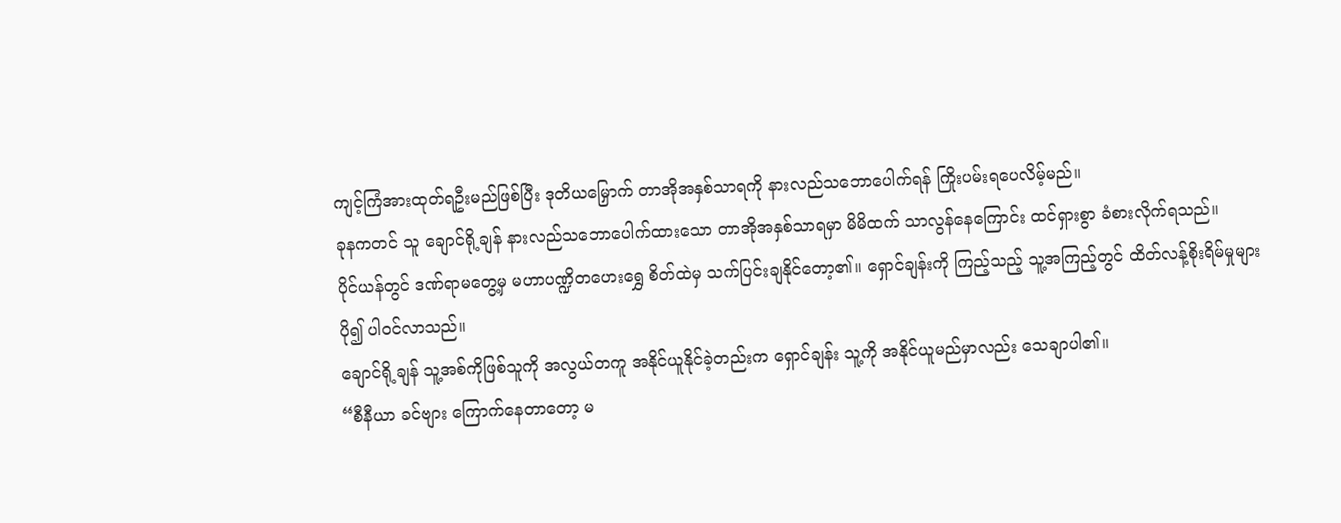ကျင့်ကြံအားထုတ်ရဦးမည်ဖြစ်ပြီး ဒုတိယမြှောက် တာအိုအနှစ်သာရကို နားလည်သဘောပေါက်ရန် ကြိုးပမ်းရပေလိမ့်မည်။
ခုနကတင် သူ ချောင်ရို့ချန် နားလည်သဘောပေါက်ထားသော တာအိုအနှစ်သာရမှာ မိမိထက် သာလွန်နေကြောင်း ထင်ရှားစွာ ခံစားလိုက်ရသည်။
ပိုင်ယန်တွင် ဒဏ်ရာမတွေ့မှ မဟာပဏ္ဍိတဟေးရွှေ စိတ်ထဲမှ သက်ပြင်းချနိုင်တော့၏။ ရှောင်ချန်းကို ကြည့်သည့် သူ့အကြည့်တွင် ထိတ်လန့်စိုးရိမ်မှုများ ပို၍ ပါဝင်လာသည်။
ချောင်ရို့ချန် သူ့အစ်ကိုဖြစ်သူကို အလွယ်တကူ အနိုင်ယူနိုင်ခဲ့တည်းက ရှောင်ချန်း သူ့ကို အနိုင်ယူမည်မှာလည်း သေချာပါ၏။
“စီနီယာ ခင်ဗျား ကြောက်နေတာတော့ မ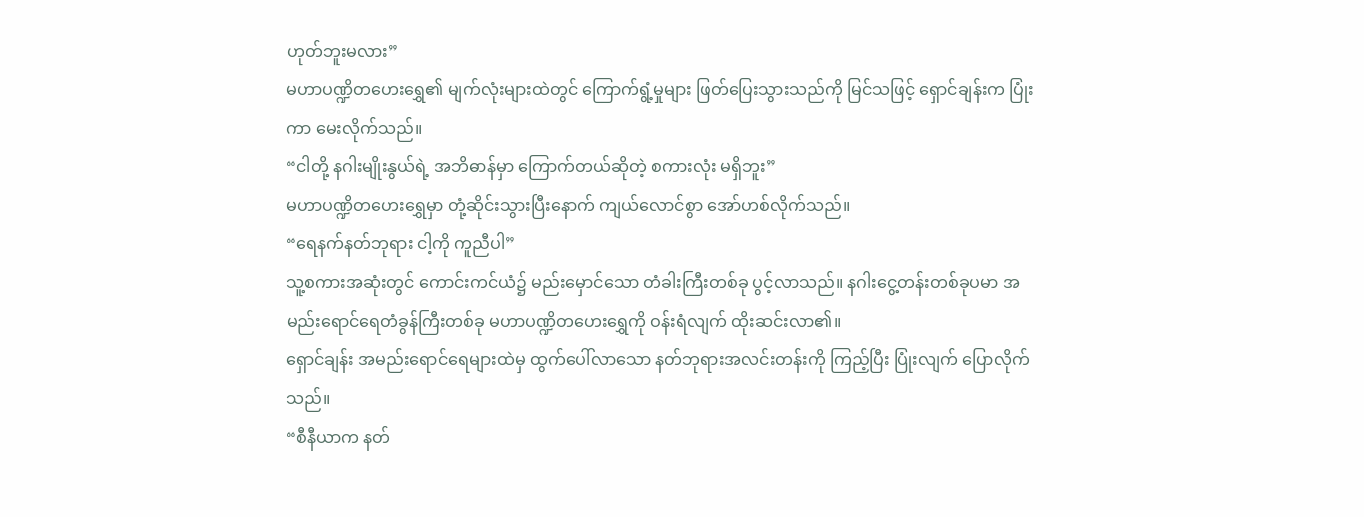ဟုတ်ဘူးမလား”
မဟာပဏ္ဍိတဟေးရွှေ၏ မျက်လုံးများထဲတွင် ကြောက်ရွံ့မှုများ ဖြတ်ပြေးသွားသည်ကို မြင်သဖြင့် ရှောင်ချန်းက ပြုံးကာ မေးလိုက်သည်။
“ငါတို့ နဂါးမျိုးနွယ်ရဲ့ အဘိဓာန်မှာ ကြောက်တယ်ဆိုတဲ့ စကားလုံး မရှိဘူး”
မဟာပဏ္ဍိတဟေးရွှေမှာ တုံ့ဆိုင်းသွားပြီးနောက် ကျယ်လောင်စွာ အော်ဟစ်လိုက်သည်။
“ရေနက်နတ်ဘုရား ငါ့ကို ကူညီပါ”
သူ့စကားအဆုံးတွင် ကောင်းကင်ယံ၌ မည်းမှောင်သော တံခါးကြီးတစ်ခု ပွင့်လာသည်။ နဂါးငွေ့တန်းတစ်ခုပမာ အမည်းရောင်ရေတံခွန်ကြီးတစ်ခု မဟာပဏ္ဍိတဟေးရွှေကို ဝန်းရံလျက် ထိုးဆင်းလာ၏။
ရှောင်ချန်း အမည်းရောင်ရေများထဲမှ ထွက်ပေါ်လာသော နတ်ဘုရားအလင်းတန်းကို ကြည့်ပြီး ပြုံးလျက် ပြောလိုက်သည်။
“စီနီယာက နတ်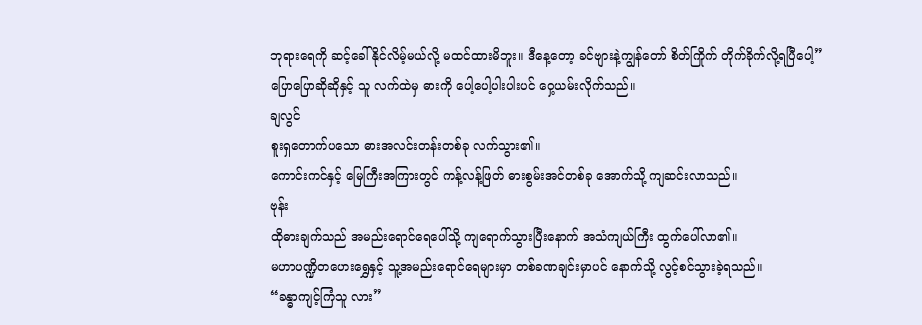ဘုရားရေကို ဆင့်ခေါ်နိုင်လိမ့်မယ်လို့ မထင်ထားမိဘူး။ ဒီနေ့တော့ ခင်ဗျားနဲ့ကျွန်တော် စိတ်ကြိုက် တိုက်ခိုက်လို့ရပြီပေါ့”
ပြောပြောဆိုဆိုနှင့် သူ လက်ထဲမှ ဓားကို ပေါ့ပေါ့ပါးပါးပင် ဝှေ့ယမ်းလိုက်သည်။
ချလွင်
စူးရှတောက်ပသော ဓားအလင်းတန်းတစ်ခု လက်သွား၏။
ကောင်းကင်နှင့် မြေကြီးအကြားတွင် ကန့်လန့်ဖြတ် ဓားစွမ်းအင်တစ်ခု အောက်သို့ ကျဆင်းလာသည်။
ဗုန်း
ထိုဓားချက်သည် အမည်းရောင်ရေပေါ်သို့ ကျရောက်သွားပြီးနောက် အသံကျယ်ကြီး ထွက်ပေါ်လာ၏။
မဟာပဏ္ဍိတဟေးရွှေနှင့် သူ့အမည်းရောင်ရေများမှာ တစ်ခဏချင်းမှာပင် နောက်သို့ လွင့်စင်သွားခဲ့ရသည်။
“ခန္ဓာကျင့်ကြံသူ လား”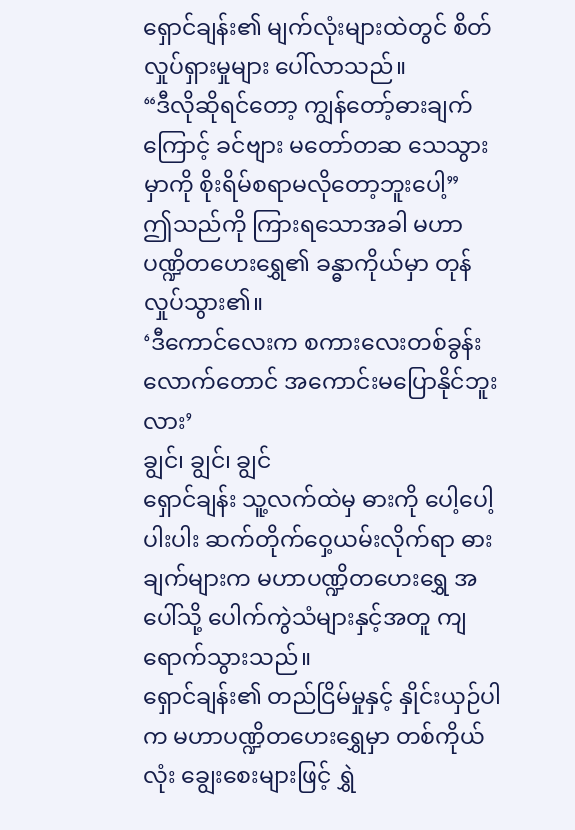ရှောင်ချန်း၏ မျက်လုံးများထဲတွင် စိတ်လှုပ်ရှားမှုများ ပေါ်လာသည်။
“ဒီလိုဆိုရင်တော့ ကျွန်တော့်ဓားချက်ကြောင့် ခင်ဗျား မတော်တဆ သေသွားမှာကို စိုးရိမ်စရာမလိုတော့ဘူးပေါ့”
ဤသည်ကို ကြားရသောအခါ မဟာပဏ္ဍိတဟေးရွှေ၏ ခန္ဓာကိုယ်မှာ တုန်လှုပ်သွား၏။
‘ဒီကောင်လေးက စကားလေးတစ်ခွန်းလောက်တောင် အကောင်းမပြောနိုင်ဘူးလား’
ချွင်၊ ချွင်၊ ချွင်
ရှောင်ချန်း သူ့လက်ထဲမှ ဓားကို ပေါ့ပေါ့ပါးပါး ဆက်တိုက်ဝှေ့ယမ်းလိုက်ရာ ဓားချက်များက မဟာပဏ္ဍိတဟေးရွှေ အပေါ်သို့ ပေါက်ကွဲသံများနှင့်အတူ ကျရောက်သွားသည်။
ရှောင်ချန်း၏ တည်ငြိမ်မှုနှင့် နှိုင်းယှဉ်ပါက မဟာပဏ္ဍိတဟေးရွှေမှာ တစ်ကိုယ်လုံး ချွေးစေးများဖြင့် ရွှဲ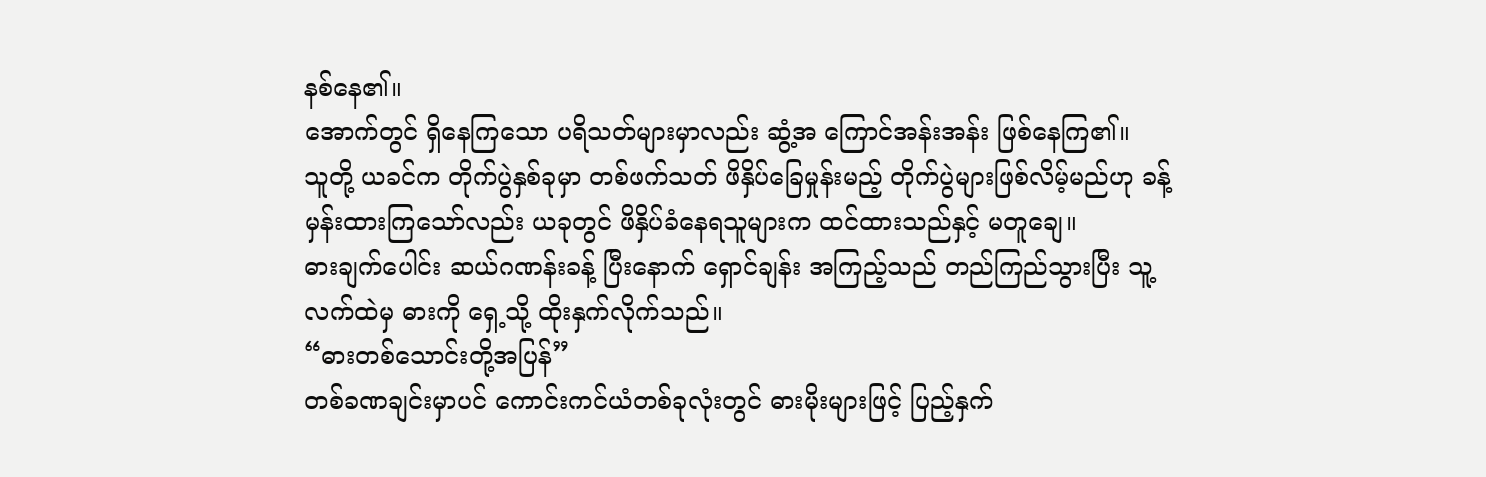နစ်နေ၏။
အောက်တွင် ရှိနေကြသော ပရိသတ်များမှာလည်း ဆွံ့အ ကြောင်အန်းအန်း ဖြစ်နေကြ၏။
သူတို့ ယခင်က တိုက်ပွဲနှစ်ခုမှာ တစ်ဖက်သတ် ဖိနှိပ်ခြေမှုန်းမည့် တိုက်ပွဲများဖြစ်လိမ့်မည်ဟု ခန့်မှန်းထားကြသော်လည်း ယခုတွင် ဖိနှိပ်ခံနေရသူများက ထင်ထားသည်နှင့် မတူချေ။
ဓားချက်ပေါင်း ဆယ်ဂဏန်းခန့် ပြီးနောက် ရှောင်ချန်း အကြည့်သည် တည်ကြည်သွားပြီး သူ့လက်ထဲမှ ဓားကို ရှေ့သို့ ထိုးနှက်လိုက်သည်။
“ဓားတစ်သောင်းတို့အပြန်”
တစ်ခဏချင်းမှာပင် ကောင်းကင်ယံတစ်ခုလုံးတွင် ဓားမိုးများဖြင့် ပြည့်နှက်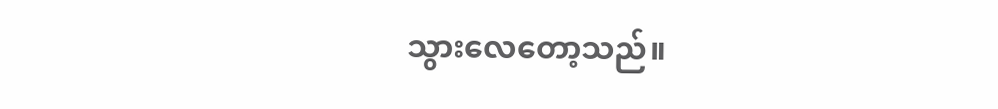သွားလေတော့သည်။